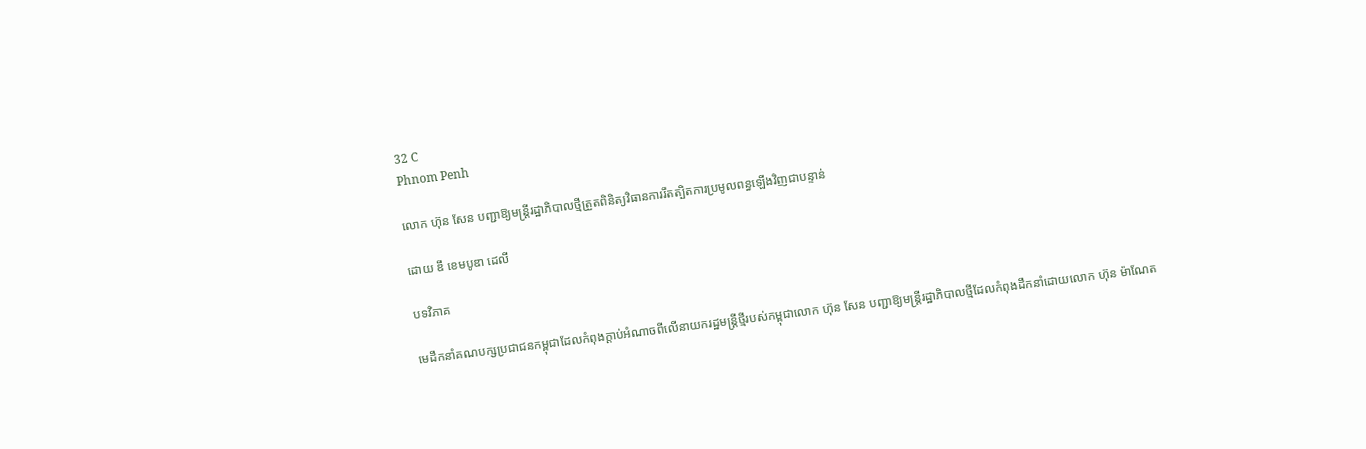32 C
Phnom Penh

លោក ហ៊ុន សែន បញ្ជាឱ្យមន្ត្រីរដ្ឋាភិបាលថ្មីត្រួតពិនិត្យវិធានការរឹតត្បិតការប្រមូលពន្ធឡើងវិញជាបន្ទាន់

ដោយ ឌឹ ខេមបូឌា ដេលី

បទវិភាគ

មេដឹកនាំគណបក្សប្រជាជនកម្ពុជាដែលកំពុងក្តាប់អំណាចពីលើនាយករដ្ឋមន្ត្រីថ្មីរបស់កម្ពុជាលោក ហ៊ុន សែន បញ្ជាឱ្យមន្ត្រីរដ្ឋាភិបាលថ្មីដែលកំពុងដឹកនាំដោយលោក ហ៊ុន ម៉ាណែត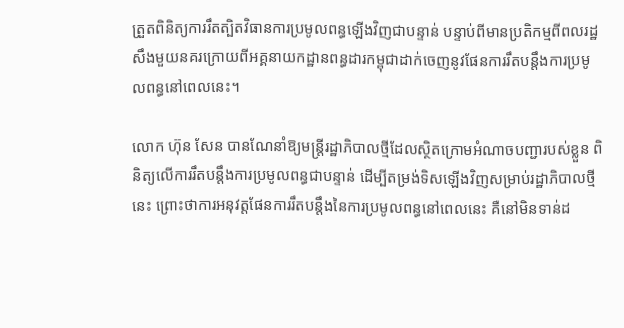ត្រួតពិនិត្យការរឹតត្បិតវិធានការប្រមូលពន្ធឡើងវិញជាបន្ទាន់ បន្ទាប់ពីមានប្រតិកម្មពីពលរដ្ឋសឹងមួយនគរក្រោយពីអគ្គនាយកដ្ឋានពន្ធដារកម្ពុជាដាក់ចេញនូវផែនការរឹតបន្តឹងការប្រមូលពន្ធនៅពេលនេះ។

លោក ហ៊ុន សែន បានណែនាំឱ្យមន្ត្រីរដ្ឋាភិបាលថ្មីដែលស្ថិតក្រោមអំណាចបញ្ជារបស់ខ្លួន ពិនិត្យលើការរឹតបន្តឹងការប្រមូលពន្ធជាបន្ទាន់ ដើម្បីតម្រង់ទិសឡើងវិញសម្រាប់រដ្ឋាភិបាលថ្មីនេះ ព្រោះថាការអនុវត្តផែនការរឹតបន្តឹងនៃការប្រមូលពន្ធនៅពេលនេះ គឺនៅមិនទាន់ដ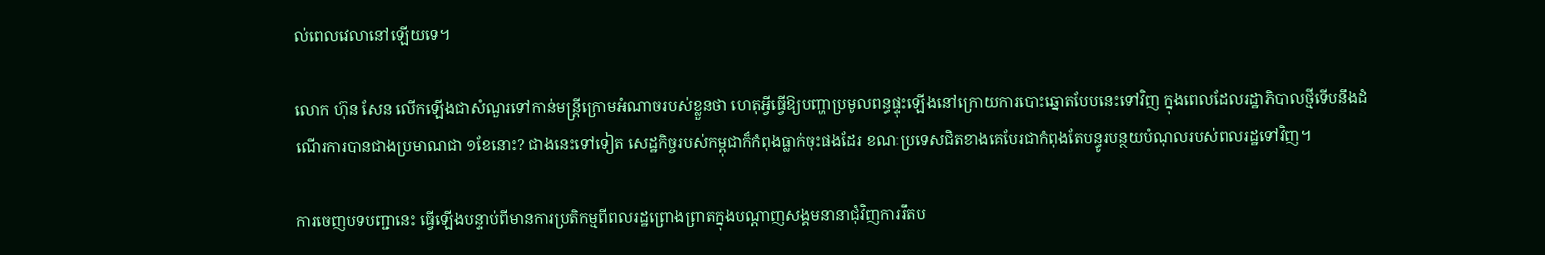ល់ពេលវេលានៅឡើយទេ។

លោក ហ៊ុន សែន លើកឡើងជាសំណួរទៅកាន់មន្ត្រីក្រោមអំណាចរបស់ខ្លួនថា ហេតុអ្វីធ្វើឱ្យបញ្ហាប្រមូលពន្ធផ្ទុះឡើងនៅក្រោយការបោះឆ្នោតបែបនេះទៅវិញ ក្នុងពេលដែលរដ្ឋាភិបាលថ្មីទើបនឹងដំណើរការបានជាងប្រមាណជា ១ខែនោះ? ជាងនេះទៅទៀត សេដ្ឋកិច្ចរបស់កម្ពុជាក៏កំពុងធ្លាក់ចុះផងដែរ ខណៈប្រទេសជិតខាងគេបែរជាកំពុងតែបន្ធូរបន្ថយបំណុលរបស់ពលរដ្ឋទៅវិញ។

ការចេញបទបញ្ជានេះ ធ្វើឡើងបន្ទាប់ពីមានការប្រតិកម្មពីពលរដ្ឋព្រោងព្រាតក្នុងបណ្ដាញសង្គមនានាជុំវិញការរឹតប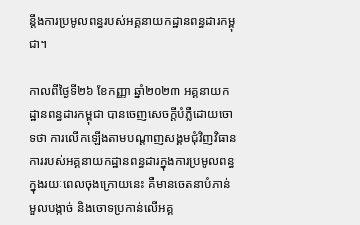ន្តឹងការប្រមូលពន្ធរបស់អគ្គនាយកដ្ឋានពន្ធដារកម្ពុជា។

កាលពីថ្ងៃទី២៦ ខែកញ្ញា ឆ្នាំ២០២៣ អគ្គនាយកដ្ឋានពន្ធដារកម្ពុជា បានចេញសេចក្តីបំភ្លឺដោយចោទថា ការលើកឡើងតាមបណ្ដាញសង្គមជុំវិញវិធានការរបស់អគ្គនាយកដ្ឋានពន្ធដារក្នុងការប្រមូលពន្ធក្នុងរយៈពេលចុងក្រោយនេះ គឺមានចេតនាបំភាន់ មួលបង្កាច់ និងចោទប្រកាន់លើអគ្គ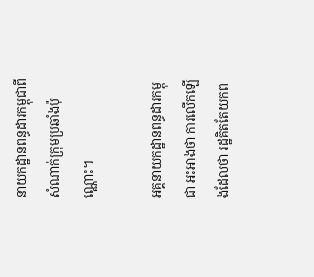នាយកដ្ឋានពន្ធដារកម្ពុជាពីសំណាក់ក្រុមប្រឆាំងប៉ុណ្ណោះ។

អគ្គនាយកដ្ឋានពន្ធដារកម្ពុជា អះអាងថា ការលើកឡើងដែលថា រដ្ឋគិតតែយកព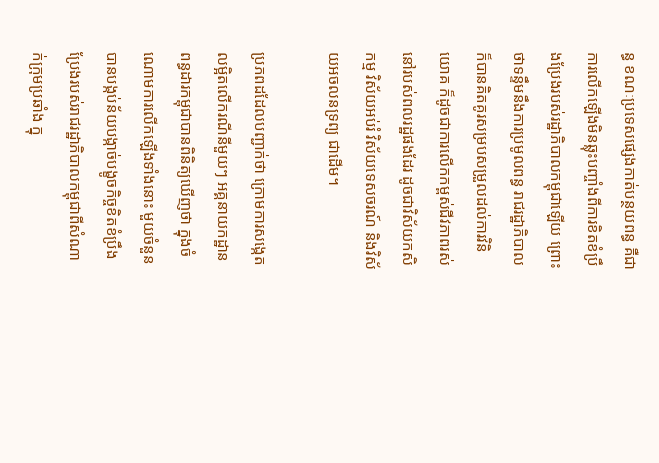ន្ធ ខណៈប្រទេសផ្សេងកាត់បន្ថយពន្ធ គឺជាការលើកឡើងមិនឆ្លុះបញ្ចាំងពីការខិតខំប្រឹងប្រែងរបស់រដ្ឋាភិបាលកម្ពុជាឡើយ ព្រោះថាទន្ទឹមនឹងការប្រមូលពន្ធ រាជរដ្ឋាភិបាលក៏បានគិតគូរសម្របសម្រួលដល់ការវិនិយោគ ក៏ដូចជាការលើកកម្ពស់ជីវភាពរស់នៅរបស់ពលរដ្ឋផងដែរ ដូចជាវិស័យកសិកម្ម វិស័យអប់រំ វិស័យទេសចរណ៍ និងវិស័យអចលនទ្រព្យ ជាដើម។

ប្រភពដដែលបញ្ជាក់ថា ក្រោមការសង្កេតលម្អិតលើករណីនីមួយៗ អគ្គនាយកដ្ឋានពន្ធដារកម្ពុជាបានពិនិត្យឃើញថា ក្នុងចំណោមការលើកឡើងទាំងនោះ មួយចំនួនបានបង្កប់ន័យបង្កាច់បង្ខូចកិច្ចខិតខំប្រឹងប្រែងរបស់រាជរដ្ឋាភិបាលកម្ពុជាពីសំណាក់ក្រុមប្រឆាំង ក្នុ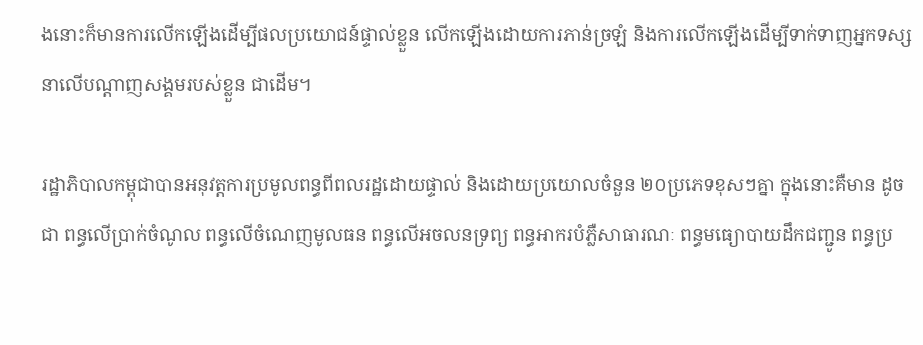ងនោះក៏មានការលើកឡើងដើម្បីផលប្រយោជន៍ផ្ទាល់ខ្លួន លើកឡើងដោយការភាន់ច្រឡំ និងការលើកឡើងដើម្បីទាក់ទាញអ្នកទស្សនាលើបណ្ដាញសង្គមរបស់ខ្លួន ជាដើម។

រដ្ឋាភិបាលកម្ពុជាបានអនុវត្តការប្រមូលពន្ធពីពលរដ្ឋដោយផ្ទាល់ និងដោយប្រយោលចំនួន ២០ប្រភេទខុសៗគ្នា ក្នុងនោះគឺមាន ដូចជា ពន្ធលើប្រាក់ចំណូល ពន្ធលើចំណេញមូលធន ពន្ធលើអចលនទ្រព្យ ពន្ធអាករបំភ្លឺសាធារណៈ ពន្ធមធ្យោបាយដឹកជញ្ជូន ពន្ធប្រ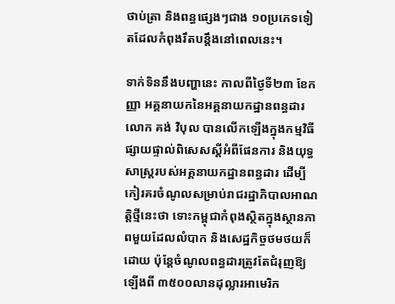ថាប់ត្រា និងពន្ធផ្សេងៗជាង ១០ប្រភេទទៀតដែលកំពុងរឹតបន្តឹងនៅពេលនេះ។

ទាក់ទិននឹងបញ្ហានេះ កាលពីថ្ងៃទី២៣ ខែកញ្ញា អគ្គនាយកនៃអគ្គនាយកដ្ឋានពន្ធដារលោក គង់ វិបុល បានលើកឡើងក្នុងកម្មវិធីផ្សាយផ្ទាល់ពិសេសស្តីអំពីផែនការ និងយុទ្ធសាស្ត្ររបស់អគ្គនាយកដ្ឋានពន្ធដារ ដើម្បីកៀរគរចំណូលសម្រាប់រាជរដ្ឋាភិបាលអាណត្តិថ្មីនេះថា ទោះកម្ពុជាកំពុងស្ថិតក្នុងស្ថានភាពមួយដែលលំបាក និងសេដ្ឋកិច្ចថមថយក៏ដោយ ប៉ុន្តែចំណូលពន្ធដារត្រូវតែជំរុញឱ្យឡើងពី ៣៥០០លានដុល្លារអាមេរិក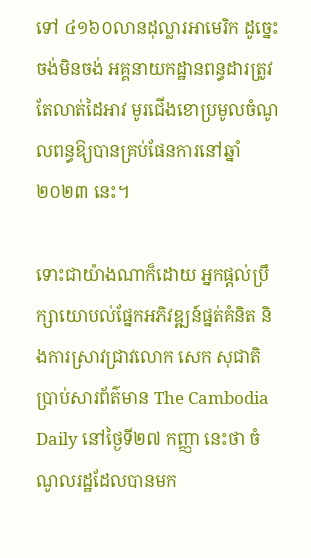ទៅ ៤១៦០លានដុល្លារអាមេរិក ដូច្នេះ ចង់មិនចង់ អគ្គនាយកដ្ឋានពន្ធដារត្រូវតែលាត់ដៃអាវ មូរជើងខោប្រមូលចំណូលពន្ធឱ្យបានគ្រប់ផែនការនៅឆ្នាំ២០២៣ នេះ។

ទោះជាយ៉ាងណាក៏ដោយ អ្នកផ្តល់ប្រឹក្សាយោបល់ផ្នែកអភិវឌ្ឍន៍ផ្នត់គំនិត និងការស្រាវជ្រាវលោក សេក សុជាតិ ប្រាប់សារព័ត៌មាន The Cambodia Daily នៅថ្ងៃទី២៧ កញ្ញា នេះថា ចំណូលរដ្ឋដែលបានមក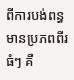ពីការបង់ពន្ធមានប្រភពពីរធំៗ គឺ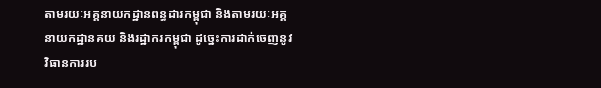តាមរយៈអគ្គនាយកដ្ឋានពន្ធដារកម្ពុជា និងតាមរយៈអគ្គនាយកដ្ឋានគយ និងរដ្ឋាករកម្ពុជា ដូច្នេះការដាក់ចេញនូវវិធានការរប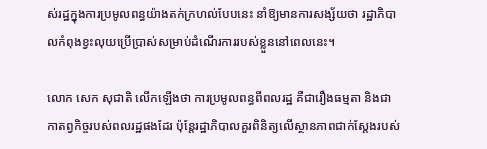ស់រដ្ឋក្នុងការប្រមូលពន្ធយ៉ាងតក់ក្រហល់បែបនេះ នាំឱ្យមានការសង្ស័យថា រដ្ឋាភិបាលកំពុងខ្វះលុយប្រើប្រាស់សម្រាប់ដំណើរការរបស់ខ្លួននៅពេលនេះ។

លោក សេក សុជាតិ លើកឡើងថា ការប្រមូលពន្ធពីពលរដ្ឋ គឺជារឿងធម្មតា និងជាកាតព្វកិច្ចរបស់ពលរដ្ឋផងដែរ ប៉ុន្តែរដ្ឋាភិបាលគួរពិនិត្យលើស្ថានភាពជាក់ស្តែងរបស់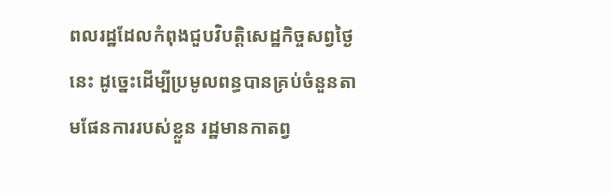ពលរដ្ឋដែលកំពុងជួបវិបត្តិសេដ្ឋកិច្ចសព្វថ្ងៃនេះ ដូច្នេះដើម្បីប្រមូលពន្ធបានគ្រប់ចំនួនតាមផែនការរបស់ខ្លួន រដ្ឋមានកាតព្វ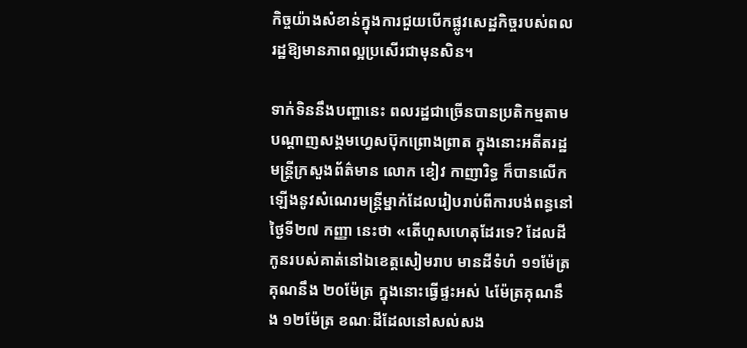កិច្ចយ៉ាងសំខាន់ក្នុងការជួយបើកផ្លូវសេដ្ឋកិច្ចរបស់ពលរដ្ឋឱ្យមានភាពល្អប្រសើរជាមុនសិន។

ទាក់ទិននឹងបញ្ហានេះ ពលរដ្ឋជាច្រើនបានប្រតិកម្មតាមបណ្ដាញសង្គមហ្វេសប៊ុកព្រោងព្រាត ក្នុងនោះអតីតរដ្ឋមន្ត្រីក្រសួងព័ត៌មាន លោក ខៀវ កាញារិទ្ធ ក៏បានលើកឡើងនូវសំណេរមន្ត្រីម្នាក់ដែលរៀបរាប់ពីការបង់ពន្ធនៅថ្ងៃទី២៧ កញ្ញា នេះថា «តើហួសហេតុដែរទេ? ដែលដីកូនរបស់គាត់នៅឯខេត្តសៀមរាប មានដីទំហំ ១១ម៉ែត្រគុណនឹង ២០ម៉ែត្រ ក្នុងនោះធ្វើផ្ទះអស់ ៤ម៉ែត្រគុណនឹង ១២ម៉ែត្រ ខណៈដីដែលនៅសល់សង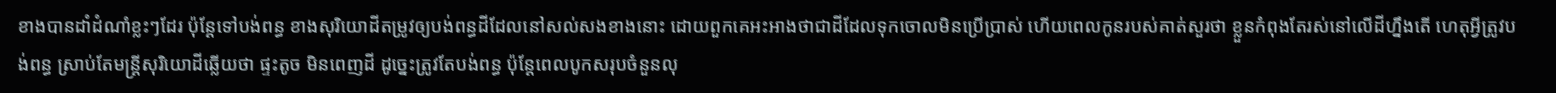ខាងបានដាំដំណាំខ្លះៗដែរ ប៉ុន្តែទៅបង់ពន្ធ ខាងសុរិយោដីតម្រូវឲ្យបង់ពន្ធដីដែលនៅសល់សងខាងនោះ ដោយពួកគេអះអាងថាជាដីដែលទុកចោលមិនប្រើប្រាស់ ហើយពេលកូនរបស់គាត់សួរថា ខ្លួនកំពុងតែរស់នៅលើដីហ្នឹងតើ ហេតុអ្វីត្រូវបង់ពន្ធ ស្រាប់តែមន្ត្រីសុរិយោដីឆ្លើយថា ផ្ទះតូច មិនពេញដី ដូច្នេះត្រូវតែបង់ពន្ធ ប៉ុន្តែពេលបូកសរុបចំនួនលុ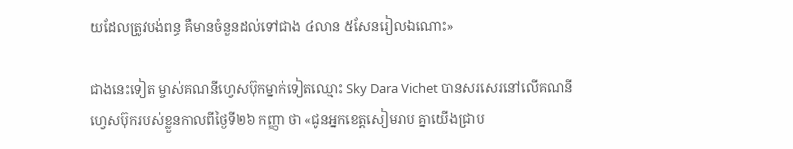យដែលត្រូវបង់ពន្ធ គឺមានចំនួនដល់ទៅជាង ៤លាន ៥សែនរៀលឯណោះ»

ជាងនេះទៀត ម្ចាស់គណនីហ្វេសប៊ុកម្នាក់ទៀតឈ្មោះ Sky Dara Vichet បានសរសេរនៅលើគណនីហ្វេសប៊ុករបស់ខ្លួនកាលពីថ្ងៃទី២៦ កញ្ញា ថា «ជូនអ្នកខេត្តសៀមរាប គ្នាយើងជ្រាប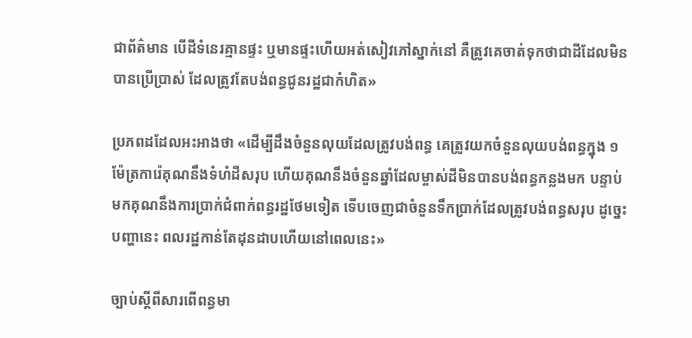ជាព័ត៌មាន បើដីទំនេរគ្មានផ្ទះ ឬមានផ្ទះហើយអត់សៀវភៅស្នាក់នៅ គឺត្រូវគេចាត់ទុកថាជាដីដែលមិនបានប្រើប្រាស់ ដែលត្រូវតែបង់ពន្ធជូនរដ្ឋជាកំហិត»

ប្រភពដដែលអះអាងថា «ដើម្បីដឹងចំនួនលុយដែលត្រូវបង់ពន្ធ គេត្រូវយកចំនួនលុយបង់ពន្ធក្នុង ១ម៉ែត្រការ៉េគុណនឹងទំហំដីសរុប ហើយគុណនឹងចំនួនឆ្នាំដែលម្ចាស់ដីមិនបានបង់ពន្ធកន្លងមក បន្ទាប់មកគុណនឹងការប្រាក់ជំពាក់ពន្ធរដ្ឋថែមទៀត ទើបចេញជាចំនួនទឹកប្រាក់ដែលត្រូវបង់ពន្ធសរុប ដូច្នេះបញ្ហានេះ ពលរដ្ឋកាន់តែដុនដាបហើយនៅពេលនេះ»

ច្បាប់ស្ដីពីសារពើពន្ធមា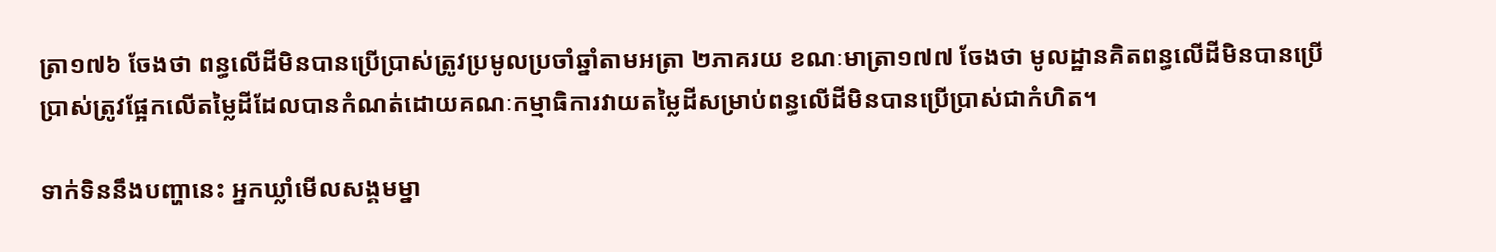ត្រា១៧៦ ចែងថា ពន្ធលើដីមិនបានប្រើប្រាស់ត្រូវប្រមូលប្រចាំឆ្នាំតាមអត្រា ២ភាគរយ ខណៈមាត្រា១៧៧ ចែងថា មូលដ្ឋានគិតពន្ធលើដីមិនបានប្រើប្រាស់ត្រូវផ្អែកលើតម្លៃដីដែលបានកំណត់ដោយគណៈកម្មាធិការវាយតម្លៃដីសម្រាប់ពន្ធលើដីមិនបានប្រើប្រាស់ជាកំហិត។

ទាក់ទិននឹងបញ្ហានេះ អ្នកឃ្លាំមើលសង្គមម្នា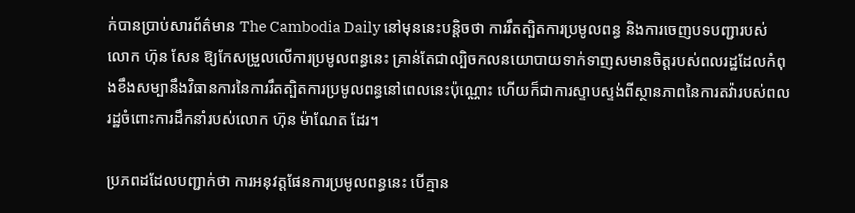ក់បានប្រាប់សារព័ត៌មាន The Cambodia Daily នៅមុននេះបន្តិចថា ការរឹតត្បិតការប្រមូលពន្ធ និងការចេញបទបញ្ជារបស់លោក ហ៊ុន សែន ឱ្យកែសម្រួលលើការប្រមូលពន្ធនេះ គ្រាន់តែជាល្បិចកលនយោបាយទាក់ទាញសមានចិត្តរបស់ពលរដ្ឋដែលកំពុងខឹងសម្បានឹងវិធានការនៃការរឹតត្បិតការប្រមូលពន្ធនៅពេលនេះប៉ុណ្ណោះ ហើយក៏ជាការស្ទាបស្ទង់ពីស្ថានភាពនៃការតវ៉ារបស់ពលរដ្ឋចំពោះការដឹកនាំរបស់លោក ហ៊ុន ម៉ាណែត ដែរ។

ប្រភពដដែលបញ្ជាក់ថា ការអនុវត្តផែនការប្រមូលពន្ធនេះ បើគ្មាន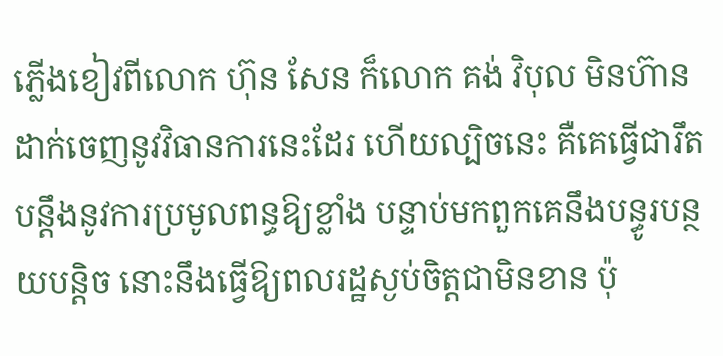ភ្លើងខៀវពីលោក ហ៊ុន សែន ក៏លោក គង់ វិបុល មិនហ៊ានដាក់ចេញនូវវិធានការនេះដែរ ហើយល្បិចនេះ គឺគេធ្វើជារឹតបន្តឹងនូវការប្រមូលពន្ធឱ្យខ្លាំង បន្ទាប់មកពួកគេនឹងបន្ធូរបន្ថយបន្តិច នោះនឹងធ្វើឱ្យពលរដ្ឋស្ងប់ចិត្តជាមិនខាន ប៉ុ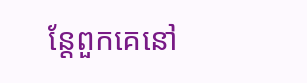ន្តែពួកគេនៅ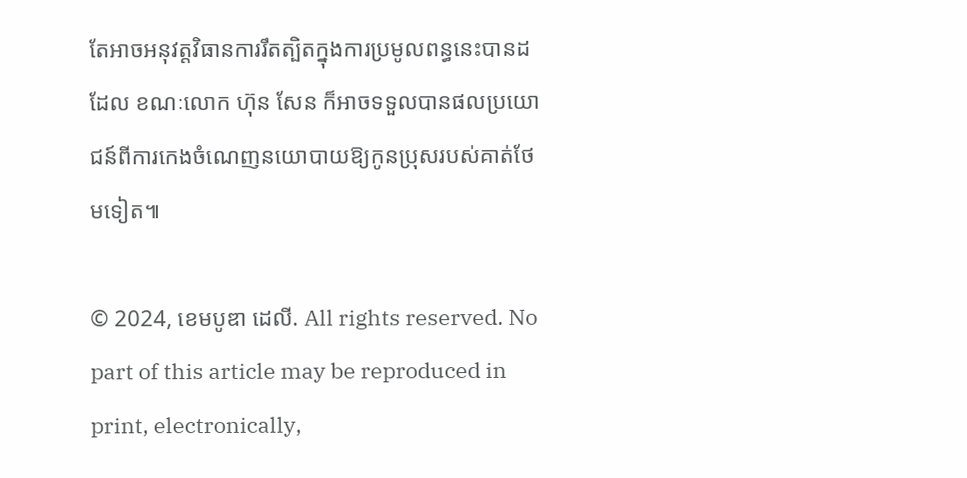តែអាចអនុវត្តវិធានការរឹតត្បិតក្នុងការប្រមូលពន្ធនេះបានដដែល ខណៈលោក ហ៊ុន សែន ក៏អាចទទួលបានផលប្រយោជន៍ពីការកេងចំណេញនយោបាយឱ្យកូនប្រុសរបស់គាត់ថែមទៀត៕

© 2024, ខេមបូឌា ដេលី. All rights reserved. No part of this article may be reproduced in print, electronically,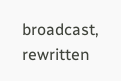broadcast, rewritten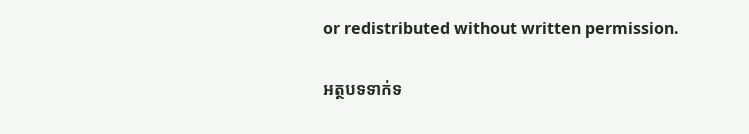or redistributed without written permission.

អត្ថបទទាក់ទ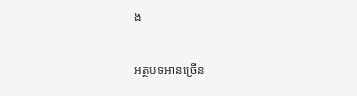ង

អត្ថបទអានច្រើន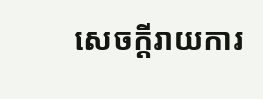សេចក្ដីរាយការ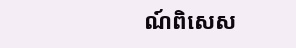ណ៍ពិសេស